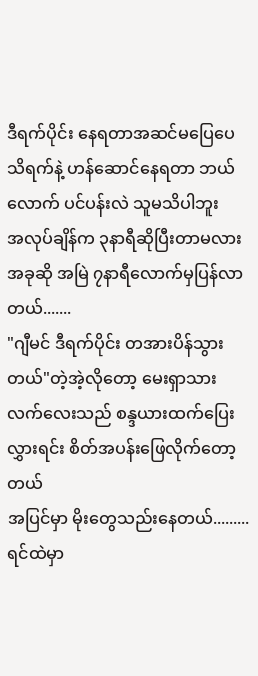ဒီရက်ပိုင်း နေရတာအဆင်မပြေပေ
သိရက်နဲ့ ဟန်ဆောင်နေရတာ ဘယ်လောက် ပင်ပန်းလဲ သူမသိပါဘူး
အလုပ်ချိန်က ၃နာရီဆိုပြီးတာမလား အခုဆို အမြဲ ၇နာရီလောက်မှပြန်လာတယ်.......
"ဂျီမင် ဒီရက်ပိုင်း တအားပိန်သွားတယ်"တဲ့အဲ့လိုတော့ မေးရှာသား
လက်လေးသည် စန္ဒယားထက်ပြေးလွှားရင်း စိတ်အပန်းဖြေလိုက်တော့တယ်
အပြင်မှာ မိုးတွေသည်းနေတယ်.........
ရင်ထဲမှာ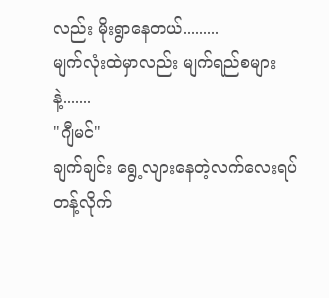လည်း မိုးရွာနေတယ်.........
မျက်လုံးထဲမှာလည်း မျက်ရည်စများနဲ့.......
"ဂျီမင်"
ချက်ချင်း ရွေ့လျားနေတဲ့လက်လေးရပ်တန့်လိုက်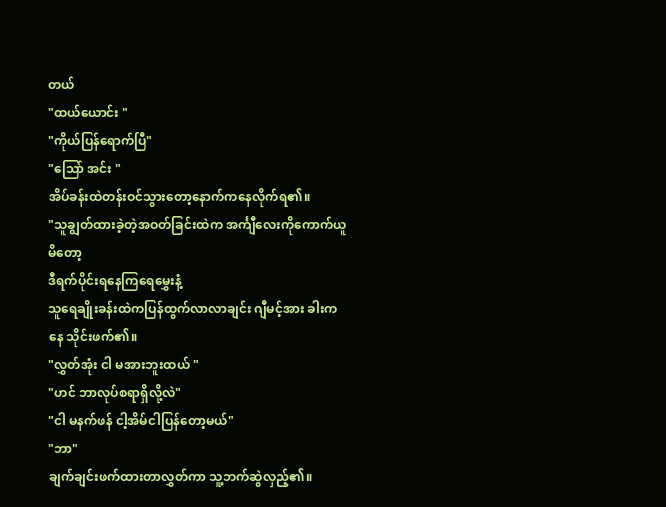တယ်
"ထယ်ယောင်း "
"ကိုယ်ပြန်ရောက်ပြီ"
"သြော် အင်း "
အိပ်ခန်းထဲတန်းဝင်သွားတော့နောက်ကနေလိုက်ရ၏။
"သူချွတ်ထားခဲ့တဲ့အဝတ်ခြင်းထဲက အင်္ကျီလေးကိုကောက်ယူမိတော့
ဒီရက်ပိုင်းရနေကြရေမွှေးနံ့
သူရေချိုးခန်းထဲကပြန်ထွက်လာလာချင်း ဂျီမင့်အား ခါးကနေ သိုင်းဖက်၏။
"လွှတ်အုံး ငါ မအားဘူးထယ် "
"ဟင် ဘာလုပ်စရာရှိလို့လဲ"
"ငါ မနက်ဖန် ငါ့အိမ်ငါပြန်တော့မယ်"
"ဘာ"
ချက်ချင်းဖက်ထားတာလွှတ်ကာ သူ့ဘက်ဆွဲလှည့်၏။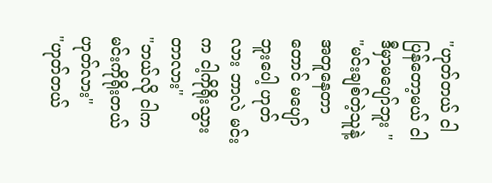"ဟုတ်တယ် ငါပြန်တော့မယ် ငါဒီမှာမပျော်ဘူး "
"မင်းချစ်တဲ့သူနဲ့ အတူနေတာတောင် မပျော်ဘူးပေါ့ ဟုတ်လား ဘာလဲ မင်းက ငါ့ကိုရိုးသွားတာလား"
"ဘယ်လို ငါကမင်းကိုရိုးတယ် ဟုတ်လား"
"ဟုတ်တယ်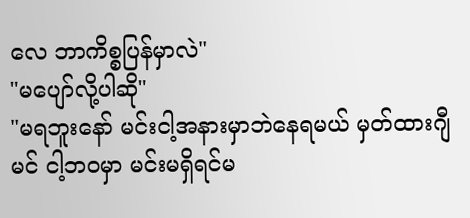လေ ဘာကိစ္စပြန်မှာလဲ"
"မပျော်လို့ပါဆို"
"မရဘူးနော် မင်းငါ့အနားမှာဘဲနေရမယ် မှတ်ထားဂျီမင် ငါ့ဘဝမှာ မင်းမရှိရင်မ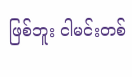ဖြစ်ဘူး ငါမင်းတစ်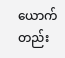ယောက်တည်း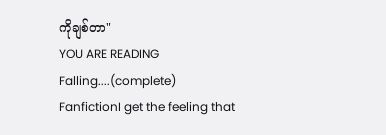ကိုချစ်တာ"
YOU ARE READING
Falling....(complete)
FanfictionI get the feeling that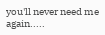you'll never need me again.....